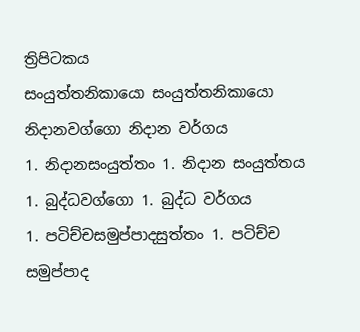ත්‍රිපිටකය
සංයුත්තනිකායො සංයුත්තනිකායො
නිදානවග්ගො නිදාන වර්ගය
1. නිදානසංයුත්තං 1. නිදාන සංයුත්තය
1. බුද්ධවග්ගො 1. බුද්ධ වර්ගය
1. පටිච්චසමුප්පාදසුත්තං 1. පටිච්ච සමුප්පාද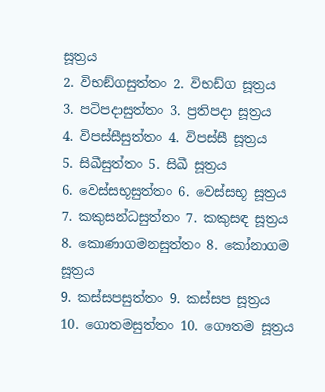සූත්‍රය
2. විභඞ්ගසුත්තං 2. විභඩ්ග සූත්‍රය
3. පටිපදාසුත්තං 3. ප්‍රතිපදා සූත්‍රය
4. විපස්සීසුත්තං 4. විපස්සී සූත්‍රය
5. සිඛීසුත්තං 5. සිඛී සූත්‍රය
6. වෙස්සභූසුත්තං 6. වෙස්සභූ සූත්‍රය
7. කකුසන්ධසුත්තං 7. කකුසඳ සූත්‍රය
8. කොණාගමනසුත්තං 8. කෝනාගම සූත්‍රය
9. කස්සපසුත්තං 9. කස්සප සූත්‍රය
10. ගොතමසුත්තං 10. ගෞතම සූත්‍රය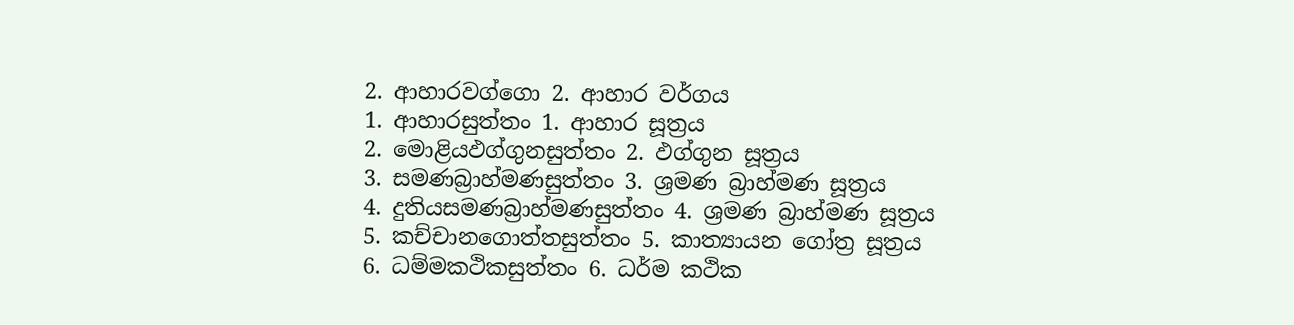2. ආහාරවග්ගො 2. ආහාර වර්ගය
1. ආහාරසුත්තං 1. ආහාර සූත්‍රය
2. මොළියඵග්ගුනසුත්තං 2. ඵග්ගුන සූත්‍රය
3. සමණබ්‍රාහ්මණසුත්තං 3. ශ්‍රමණ බ්‍රාහ්මණ සූත්‍රය
4. දුතියසමණබ්‍රාහ්මණසුත්තං 4. ශ්‍රමණ බ්‍රාහ්මණ සූත්‍රය
5. කච්චානගොත්තසුත්තං 5. කාත්‍යායන ගෝත්‍ර සූත්‍රය
6. ධම්මකථිකසුත්තං 6. ධර්ම කථික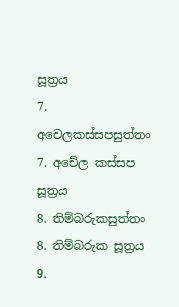සූත්‍රය
7. අචෙලකස්සපසුත්තං 7. අචේල කස්සප සූත්‍රය
8. තිම්බරුකසුත්තං 8. තිම්බරුක සූත්‍රය
9.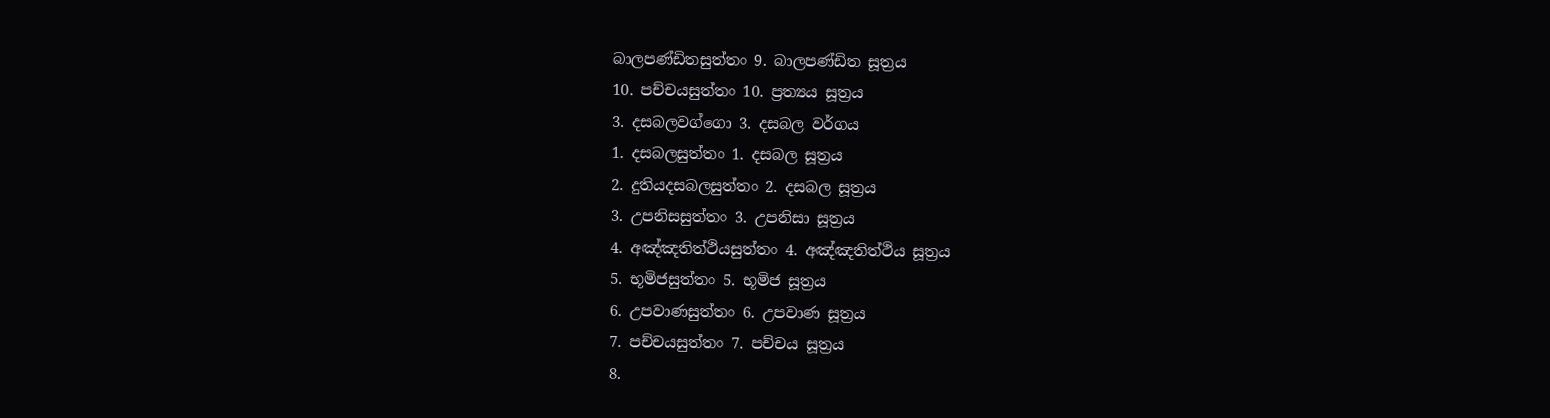බාලපණ්ඩිතසුත්තං 9. බාලපණ්ඩිත සූත්‍රය
10. පච්චයසුත්තං 10. ප්‍රත්‍යය සූත්‍රය
3. දසබලවග්ගො 3. දසබල වර්ගය
1. දසබලසුත්තං 1. දසබල සූත්‍රය
2. දුතියදසබලසුත්තං 2. දසබල සූත්‍රය
3. උපනිසසුත්තං 3. උපනිසා සූත්‍රය
4. අඤ්ඤතිත්ථියසුත්තං 4. අඤ්ඤතිත්ථිය සූත්‍රය
5. භූමිජසුත්තං 5. භූමිජ සූත්‍රය
6. උපවාණසුත්තං 6. උපවාණ සූත්‍රය
7. පච්චයසුත්තං 7. පච්චය සූත්‍රය
8.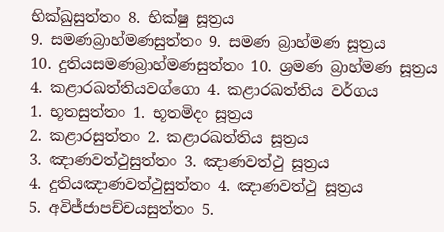භික්ඛුසුත්තං 8. භික්ෂු සූත්‍රය
9. සමණබ්‍රාහ්මණසුත්තං 9. සමණ බ්‍රාහ්මණ සූත්‍රය
10. දුතියසමණබ්‍රාහ්මණසුත්තං 10. ශ්‍රමණ බ්‍රාහ්මණ සූත්‍රය
4. කළාරඛත්තියවග්ගො 4. කළාරඛත්තිය වර්ගය
1. භූතසුත්තං 1. භූතමිදං සූත්‍රය
2. කළාරසුත්තං 2. කළාරඛත්තිය සූත්‍රය
3. ඤාණවත්ථුසුත්තං 3. ඤාණවත්ථු සූත්‍රය
4. දුතියඤාණවත්ථුසුත්තං 4. ඤාණවත්ථු සූත්‍රය
5. අවිජ්ජාපච්චයසුත්තං 5.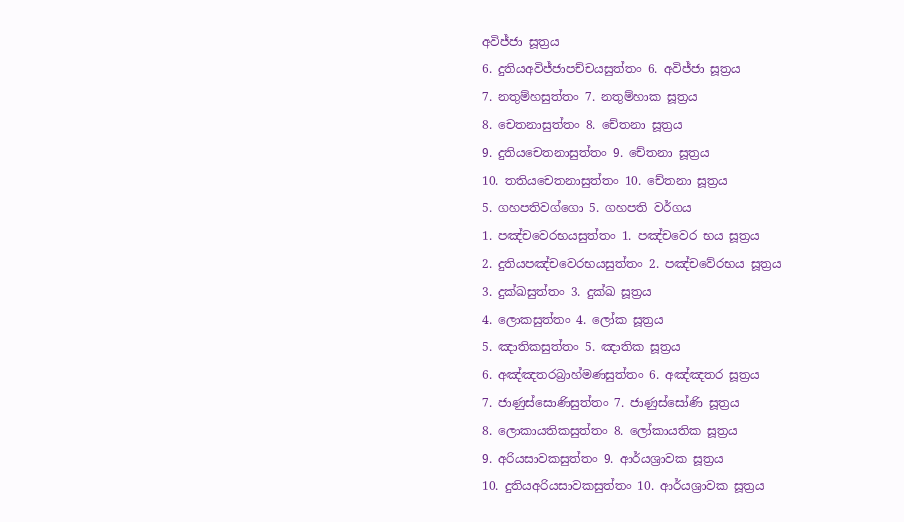අවිජ්ජා සූත්‍රය
6. දුතියඅවිජ්ජාපච්චයසුත්තං 6. අවිජ්ජා සූත්‍රය
7. නතුම්හසුත්තං 7. නතුම්හාක සූත්‍රය
8. චෙතනාසුත්තං 8. චේතනා සූත්‍රය
9. දුතියචෙතනාසුත්තං 9. චේතනා සූත්‍රය
10. තතියචෙතනාසුත්තං 10. චේතනා සූත්‍රය
5. ගහපතිවග්ගො 5. ගහපති වර්ගය
1. පඤ්චවෙරභයසුත්තං 1. පඤ්චවෙර භය සූත්‍රය
2. දුතියපඤ්චවෙරභයසුත්තං 2. පඤ්චවේරභය සූත්‍රය
3. දුක්ඛසුත්තං 3. දුක්ඛ සූත්‍රය
4. ලොකසුත්තං 4. ලෝක සූත්‍රය
5. ඤාතිකසුත්තං 5. ඤාතික සූත්‍රය
6. අඤ්ඤතරබ්‍රාහ්මණසුත්තං 6. අඤ්ඤතර සූත්‍රය
7. ජාණුස්සොණිසුත්තං 7. ජාණුස්සෝණි සූත්‍රය
8. ලොකායතිකසුත්තං 8. ලෝකායතික සූත්‍රය
9. අරියසාවකසුත්තං 9. ආර්යශ්‍රාවක සූත්‍රය
10. දුතියඅරියසාවකසුත්තං 10. ආර්යශ්‍රාවක සූත්‍රය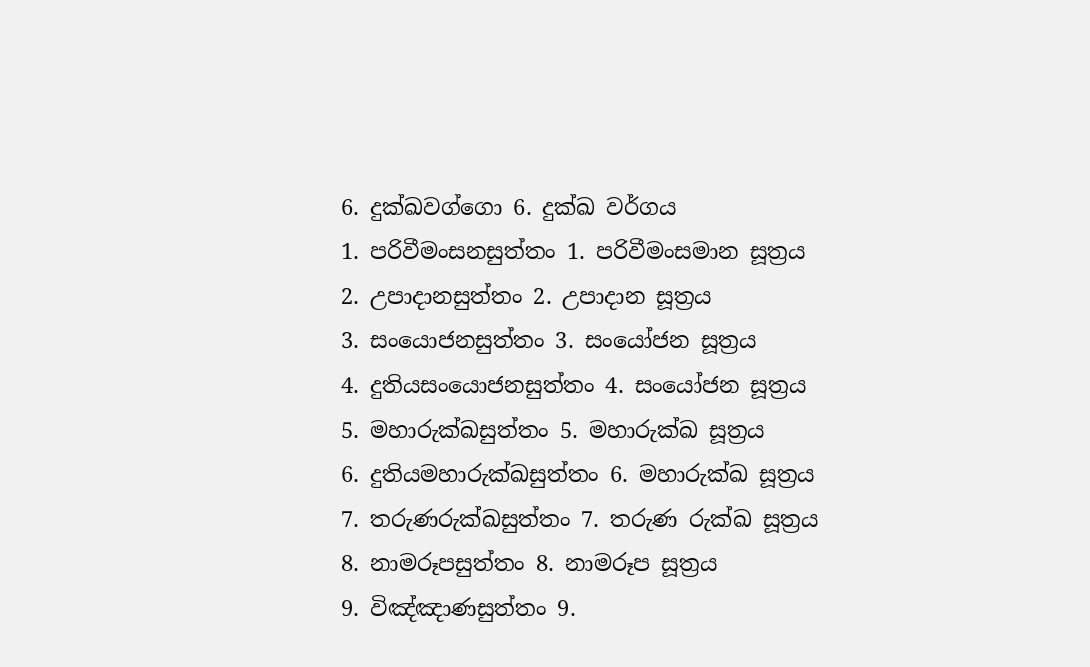6. දුක්ඛවග්ගො 6. දුක්ඛ වර්ගය
1. පරිවීමංසනසුත්තං 1. පරිවීමංසමාන සූත්‍රය
2. උපාදානසුත්තං 2. උපාදාන සූත්‍රය
3. සංයොජනසුත්තං 3. සංයෝජන සූත්‍රය
4. දුතියසංයොජනසුත්තං 4. සංයෝජන සූත්‍රය
5. මහාරුක්ඛසුත්තං 5. මහාරුක්ඛ සූත්‍රය
6. දුතියමහාරුක්ඛසුත්තං 6. මහාරුක්ඛ සූත්‍රය
7. තරුණරුක්ඛසුත්තං 7. තරුණ රුක්ඛ සූත්‍රය
8. නාමරූපසුත්තං 8. නාමරූප සූත්‍රය
9. විඤ්ඤාණසුත්තං 9.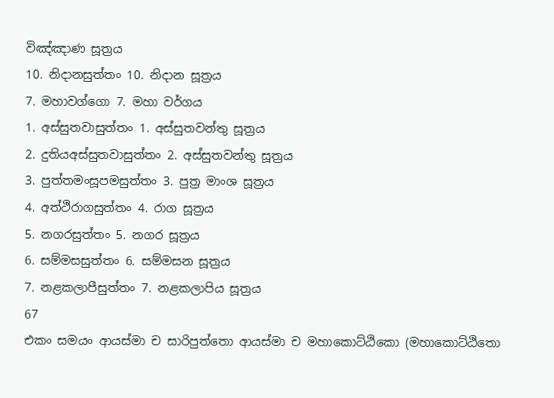විඤ්ඤාණ සූත්‍රය
10. නිදානසුත්තං 10. නිදාන සූත්‍රය
7. මහාවග්ගො 7. මහා වර්ගය
1. අස්සුතවාසුත්තං 1. අස්සුතවන්තු සූත්‍රය
2. දුතියඅස්සුතවාසුත්තං 2. අස්සුතවන්තු සූත්‍රය
3. පුත්තමංසූපමසුත්තං 3. පුත්‍ර මාංශ සූත්‍රය
4. අත්ථිරාගසුත්තං 4. රාග සූත්‍රය
5. නගරසුත්තං 5. නගර සූත්‍රය
6. සම්මසසුත්තං 6. සම්මසන සූත්‍රය
7. නළකලාපීසුත්තං 7. නළකලාපිය සූත්‍රය
67
එකං සමයං ආයස්මා ච සාරිපුත්තො ආයස්මා ච මහාකොට්ඨිකො (මහාකොට්ඨිතො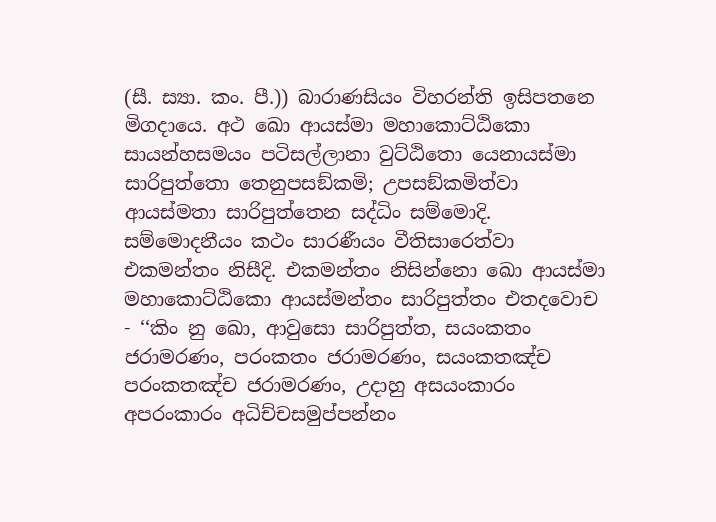(සී. ස්‍යා. කං. පී.)) බාරාණසියං විහරන්ති ඉසිපතනෙ මිගදායෙ. අථ ඛො ආයස්මා මහාකොට්ඨිකො සායන්හසමයං පටිසල්ලානා වුට්ඨිතො යෙනායස්මා සාරිපුත්තො තෙනුපසඞ්කමි; උපසඞ්කමිත්වා ආයස්මතා සාරිපුත්තෙන සද්ධිං සම්මොදි. සම්මොදනීයං කථං සාරණීයං වීතිසාරෙත්වා එකමන්තං නිසීදි. එකමන්තං නිසින්නො ඛො ආයස්මා මහාකොට්ඨිකො ආයස්මන්තං සාරිපුත්තං එතදවොච - ‘‘කිං නු ඛො, ආවුසො සාරිපුත්ත, සයංකතං ජරාමරණං, පරංකතං ජරාමරණං, සයංකතඤ්ච පරංකතඤ්ච ජරාමරණං, උදාහු අසයංකාරං අපරංකාරං අධිච්චසමුප්පන්නං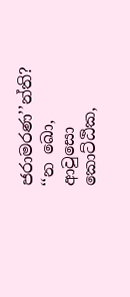ජරාමරණ’’න්ති? ‘‘න ඛො, ආවුසො කොට්ඨික,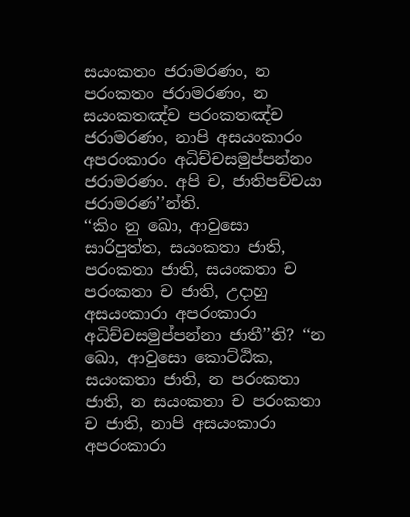සයංකතං ජරාමරණං, න පරංකතං ජරාමරණං, න සයංකතඤ්ච පරංකතඤ්ච ජරාමරණං, නාපි අසයංකාරං අපරංකාරං අධිච්චසමුප්පන්නං ජරාමරණං. අපි ච, ජාතිපච්චයා ජරාමරණ’’න්ති.
‘‘කිං නු ඛො, ආවුසො සාරිපුත්ත, සයංකතා ජාති, පරංකතා ජාති, සයංකතා ච පරංකතා ච ජාති, උදාහු අසයංකාරා අපරංකාරා අධිච්චසමුප්පන්නා ජාතී’’ති? ‘‘න ඛො, ආවුසො කොට්ඨික, සයංකතා ජාති, න පරංකතා ජාති, න සයංකතා ච පරංකතා ච ජාති, නාපි අසයංකාරා අපරංකාරා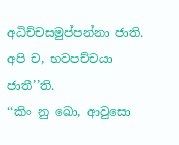අධිච්චසමුප්පන්නා ජාති. අපි ච, භවපච්චයා ජාතී’’ති.
‘‘කිං නු ඛො, ආවුසො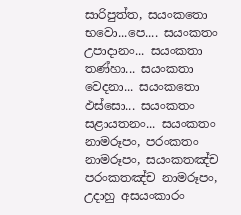සාරිපුත්ත, සයංකතො භවො...පෙ.... සයංකතං උපාදානං... සයංකතා තණ්හා... සයංකතා වෙදනා... සයංකතො ඵස්සො... සයංකතං සළායතනං... සයංකතං නාමරූපං, පරංකතං නාමරූපං, සයංකතඤ්ච පරංකතඤ්ච නාමරූපං, උදාහු අසයංකාරං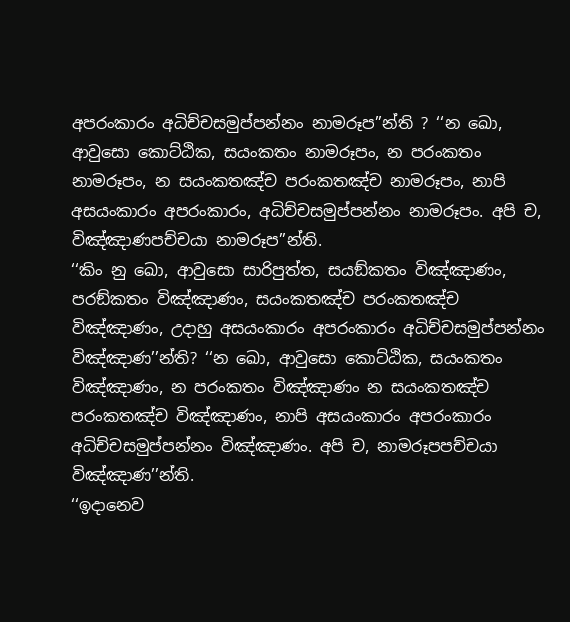අපරංකාරං අධිච්චසමුප්පන්නං නාමරූප’’න්ති ? ‘‘න ඛො, ආවුසො කොට්ඨික, සයංකතං නාමරූපං, න පරංකතං නාමරූපං, න සයංකතඤ්ච පරංකතඤ්ච නාමරූපං, නාපි අසයංකාරං අපරංකාරං, අධිච්චසමුප්පන්නං නාමරූපං. අපි ච, විඤ්ඤාණපච්චයා නාමරූප’’න්ති.
‘‘කිං නු ඛො, ආවුසො සාරිපුත්ත, සයඞ්කතං විඤ්ඤාණං, පරඞ්කතං විඤ්ඤාණං, සයංකතඤ්ච පරංකතඤ්ච විඤ්ඤාණං, උදාහු අසයංකාරං අපරංකාරං අධිච්චසමුප්පන්නං විඤ්ඤාණ’’න්ති? ‘‘න ඛො, ආවුසො කොට්ඨික, සයංකතං විඤ්ඤාණං, න පරංකතං විඤ්ඤාණං න සයංකතඤ්ච පරංකතඤ්ච විඤ්ඤාණං, නාපි අසයංකාරං අපරංකාරං අධිච්චසමුප්පන්නං විඤ්ඤාණං. අපි ච, නාමරූපපච්චයා විඤ්ඤාණ’’න්ති.
‘‘ඉදානෙව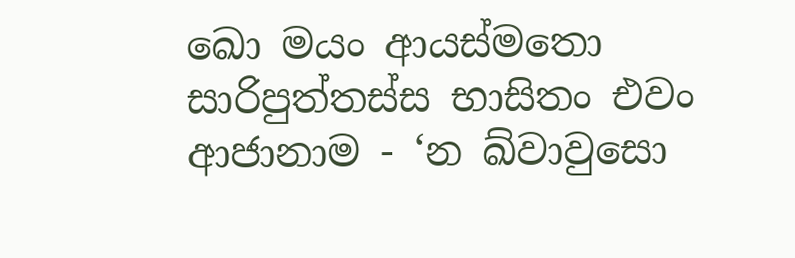ඛො මයං ආයස්මතො සාරිපුත්තස්ස භාසිතං එවං ආජානාම - ‘න ඛ්වාවුසො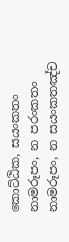කොට්ඨික, සයංකතං නාමරූපං, න පරංකතං නාමරූපං, න සයංකතඤ්ච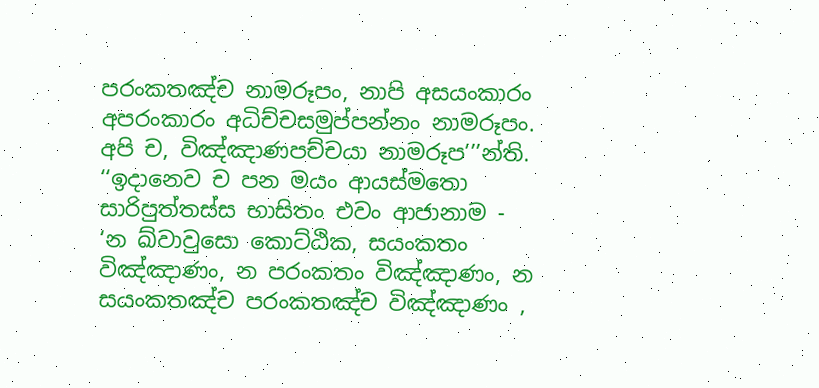පරංකතඤ්ච නාමරූපං, නාපි අසයංකාරං අපරංකාරං අධිච්චසමුප්පන්නං නාමරූපං. අපි ච, විඤ්ඤාණපච්චයා නාමරූප’’’න්ති.
‘‘ඉදානෙව ච පන මයං ආයස්මතො සාරිපුත්තස්ස භාසිතං එවං ආජානාම - ‘න ඛ්වාවුසො කොට්ඨික, සයංකතං විඤ්ඤාණං, න පරංකතං විඤ්ඤාණං, න සයංකතඤ්ච පරංකතඤ්ච විඤ්ඤාණං ,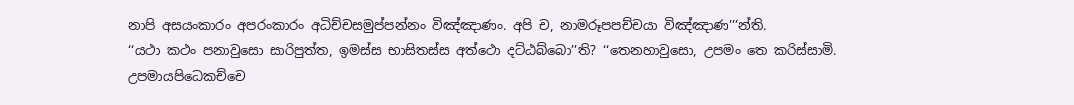නාපි අසයංකාරං අපරංකාරං අධිච්චසමුප්පන්නං විඤ්ඤාණං. අපි ච, නාමරූපපච්චයා විඤ්ඤාණ’’’න්ති.
‘‘යථා කථං පනාවුසො සාරිපුත්ත, ඉමස්ස භාසිතස්ස අත්ථො දට්ඨබ්බො’’ති? ‘‘තෙනහාවුසො, උපමං තෙ කරිස්සාමි. උපමායපිධෙකච්චෙ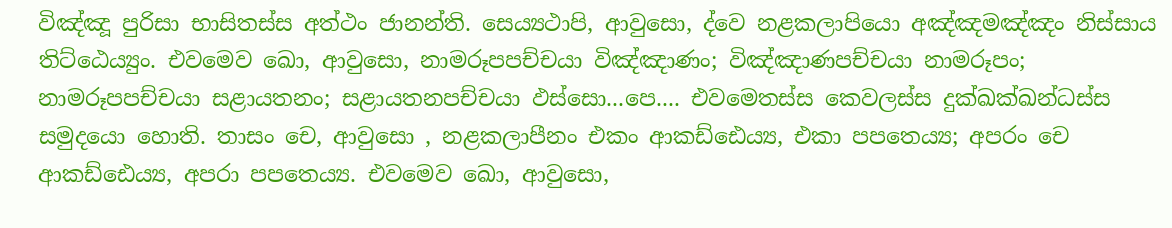විඤ්ඤූ පුරිසා භාසිතස්ස අත්ථං ජානන්ති. සෙය්‍යථාපි, ආවුසො, ද්වෙ නළකලාපියො අඤ්ඤමඤ්ඤං නිස්සාය තිට්ඨෙය්‍යුං. එවමෙව ඛො, ආවුසො, නාමරූපපච්චයා විඤ්ඤාණං; විඤ්ඤාණපච්චයා නාමරූපං; නාමරූපපච්චයා සළායතනං; සළායතනපච්චයා ඵස්සො...පෙ.... එවමෙතස්ස කෙවලස්ස දුක්ඛක්ඛන්ධස්ස සමුදයො හොති. තාසං චෙ, ආවුසො , නළකලාපීනං එකං ආකඩ්ඪෙය්‍ය, එකා පපතෙය්‍ය; අපරං චෙ ආකඩ්ඪෙය්‍ය, අපරා පපතෙය්‍ය. එවමෙව ඛො, ආවුසො,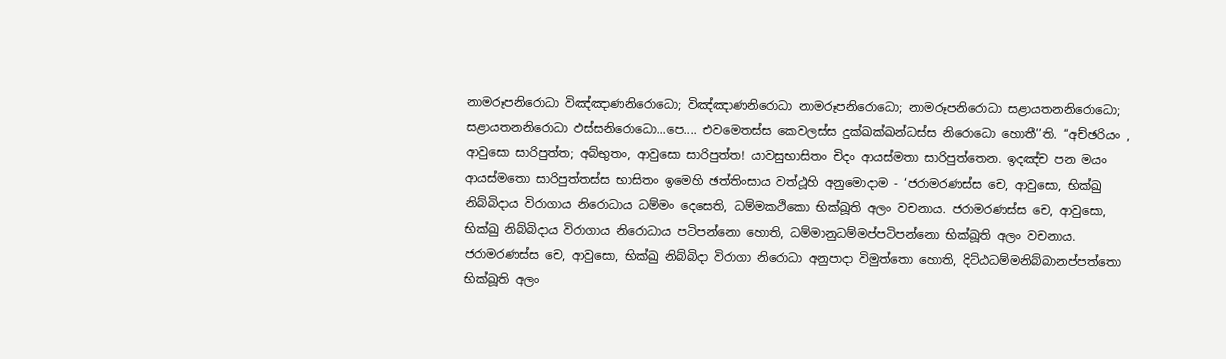නාමරූපනිරොධා විඤ්ඤාණනිරොධො; විඤ්ඤාණනිරොධා නාමරූපනිරොධො; නාමරූපනිරොධා සළායතනනිරොධො; සළායතනනිරොධා ඵස්සනිරොධො...පෙ.... එවමෙතස්ස කෙවලස්ස දුක්ඛක්ඛන්ධස්ස නිරොධො හොතී’’ති. ‘‘අච්ඡරියං , ආවුසො සාරිපුත්ත; අබ්භුතං, ආවුසො සාරිපුත්ත! යාවසුභාසිතං චිදං ආයස්මතා සාරිපුත්තෙන. ඉදඤ්ච පන මයං ආයස්මතො සාරිපුත්තස්ස භාසිතං ඉමෙහි ඡත්තිංසාය වත්ථූහි අනුමොදාම - ‘ජරාමරණස්ස චෙ, ආවුසො, භික්ඛු නිබ්බිදාය විරාගාය නිරොධාය ධම්මං දෙසෙති, ධම්මකථිකො භික්ඛූති අලං වචනාය. ජරාමරණස්ස චෙ, ආවුසො, භික්ඛු නිබ්බිදාය විරාගාය නිරොධාය පටිපන්නො හොති, ධම්මානුධම්මප්පටිපන්නො භික්ඛූති අලං වචනාය. ජරාමරණස්ස චෙ, ආවුසො, භික්ඛු නිබ්බිදා විරාගා නිරොධා අනුපාදා විමුත්තො හොති, දිට්ඨධම්මනිබ්බානප්පත්තො භික්ඛූති අලං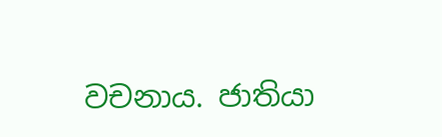වචනාය. ජාතියා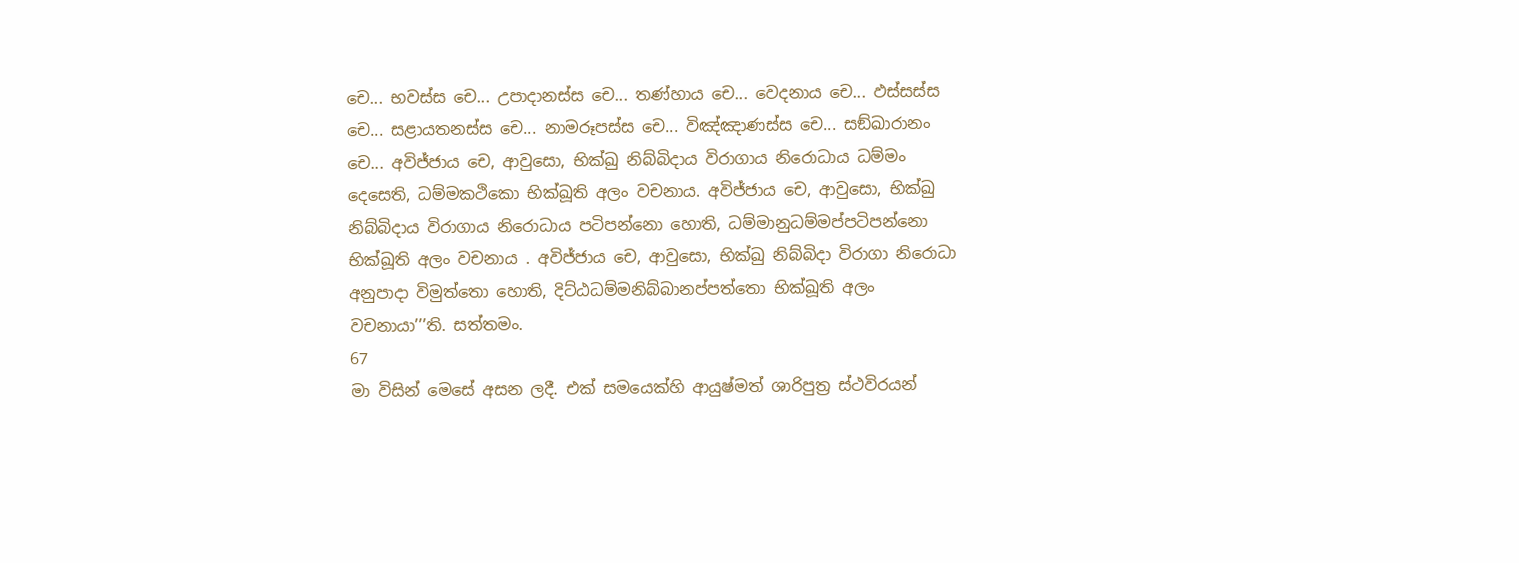චෙ... භවස්ස චෙ... උපාදානස්ස චෙ... තණ්හාය චෙ... වෙදනාය චෙ... ඵස්සස්ස චෙ... සළායතනස්ස චෙ... නාමරූපස්ස චෙ... විඤ්ඤාණස්ස චෙ... සඞ්ඛාරානං චෙ... අවිජ්ජාය චෙ, ආවුසො, භික්ඛු නිබ්බිදාය විරාගාය නිරොධාය ධම්මං දෙසෙති, ධම්මකථිකො භික්ඛූති අලං වචනාය. අවිජ්ජාය චෙ, ආවුසො, භික්ඛු නිබ්බිදාය විරාගාය නිරොධාය පටිපන්නො හොති, ධම්මානුධම්මප්පටිපන්නො භික්ඛූති අලං වචනාය . අවිජ්ජාය චෙ, ආවුසො, භික්ඛු නිබ්බිදා විරාගා නිරොධා අනුපාදා විමුත්තො හොති, දිට්ඨධම්මනිබ්බානප්පත්තො භික්ඛූති අලං වචනායා’’’ති. සත්තමං.
67
මා විසින් මෙසේ අසන ලදී. එක් සමයෙක්හි ආයුෂ්මත් ශාරිපුත්‍ර ස්ථවිරයන්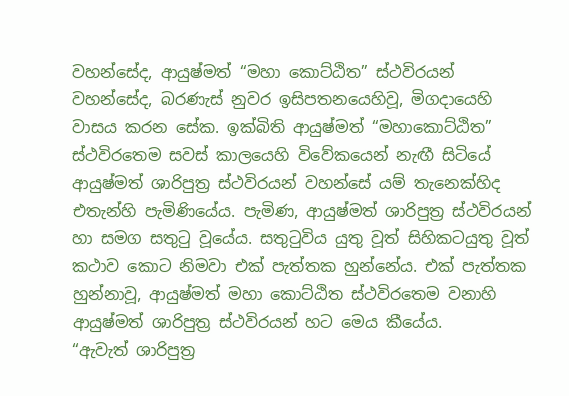වහන්සේද, ආයුෂ්මත් “මහා කොට්ඨිත” ස්ථවිරයන් වහන්සේද, බරණැස් නුවර ඉසිපතනයෙහිවූ, මිගදායෙහි වාසය කරන සේක. ඉක්බිති ආයුෂ්මත් “මහාකොට්ඨිත” ස්ථවිරතෙම සවස් කාලයෙහි විවේකයෙන් නැඟී සිටියේ ආයුෂ්මත් ශාරිපුත්‍ර ස්ථවිරයන් වහන්සේ යම් තැනෙක්හිද එතැන්හි පැමිණියේය. පැමිණ, ආයුෂ්මත් ශාරිපුත්‍ර ස්ථවිරයන් හා සමග සතුටු වූයේය. සතුටුවිය යුතු වූත් සිහිකටයුතු වූත් කථාව කොට නිමවා එක් පැත්තක හුන්නේය. එක් පැත්තක හුන්නාවූ, ආයුෂ්මත් මහා කොට්ඨිත ස්ථවිරතෙම වනාහි ආයුෂ්මත් ශාරිපුත්‍ර ස්ථවිරයන් හට මෙය කීයේය.
“ඇවැත් ශාරිපුත්‍ර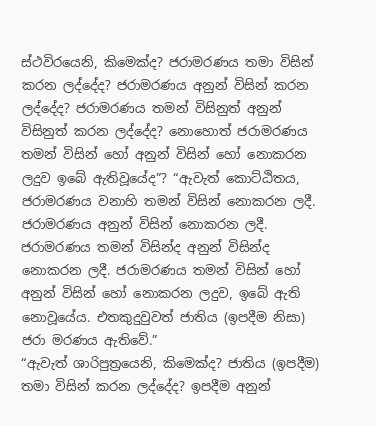ස්ථවිරයෙනි, කිමෙක්ද? ජරාමරණය තමා විසින් කරන ලද්දේද? ජරාමරණය අනුන් විසින් කරන ලද්දේද? ජරාමරණය තමන් විසිනුත් අනුන් විසිනුත් කරන ලද්දේද? නොහොත් ජරාමරණය තමන් විසින් හෝ අනුන් විසින් හෝ නොකරන ලදුව ඉබේ ඇතිවූයේද”? “ඇවැත් කොට්ඨිතය, ජරාමරණය වනාහි තමන් විසින් නොකරන ලදී. ජරාමරණය අනුන් විසින් නොකරන ලදී. ජරාමරණය තමන් විසින්ද අනුන් විසින්ද නොකරන ලදී. ජරාමරණය තමන් විසින් හෝ අනුන් විසින් හෝ නොකරන ලදුව, ඉබේ ඇති නොවූයේය. එතකුදුවුවත් ජාතිය (ඉපදීම නිසා) ජරා මරණය ඇතිවේ.”
“ඇවැත් ශාරිපුත්‍රයෙනි, කිමෙක්ද? ජාතිය (ඉපදීම) තමා විසින් කරන ලද්දේද? ඉපදීම අනුන්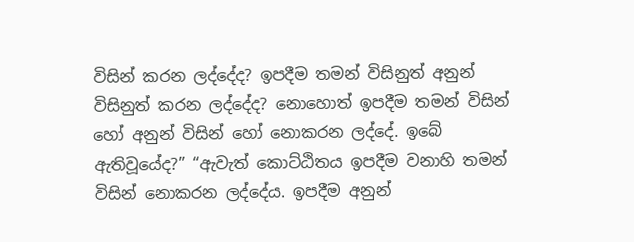විසින් කරන ලද්දේද? ඉපදීම තමන් විසිනුත් අනුන් විසිනුත් කරන ලද්දේද? නොහොත් ඉපදීම තමන් විසින් හෝ අනුන් විසින් හෝ නොකරන ලද්දේ. ඉබේ ඇතිවූයේද?” “ඇවැත් කොට්ඨිතය ඉපදීම වනාහි තමන් විසින් නොකරන ලද්දේය. ඉපදීම අනුන්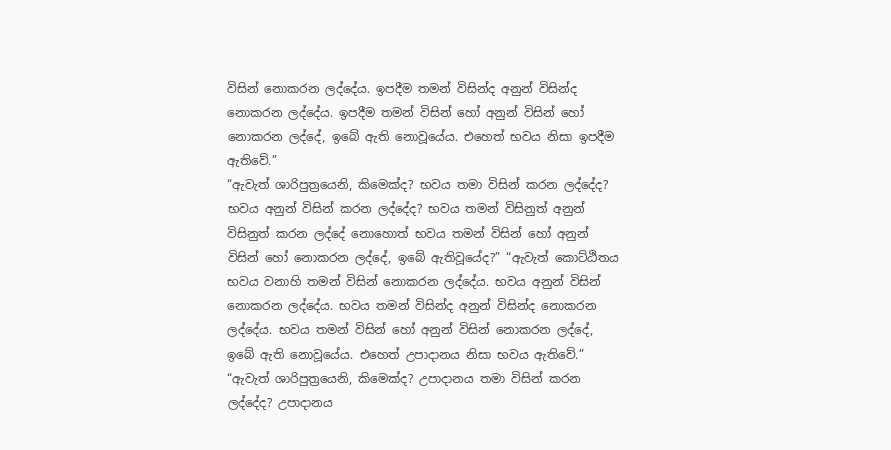විසින් නොකරන ලද්දේය. ඉපදීම තමන් විසින්ද අනුන් විසින්ද නොකරන ලද්දේය. ඉපදීම තමන් විසින් හෝ අනුන් විසින් හෝ නොකරන ලද්දේ, ඉබේ ඇති නොවූයේය. එහෙත් භවය නිසා ඉපදීම ඇතිවේ.”
“ඇවැත් ශාරිපුත්‍රයෙනි, කිමෙක්ද? භවය තමා විසින් කරන ලද්දේද? භවය අනුන් විසින් කරන ලද්දේද? භවය තමන් විසිනුත් අනුන් විසිනුත් කරන ලද්දේ නොහොත් භවය තමන් විසින් හෝ අනුන් විසින් හෝ නොකරන ලද්දේ, ඉබේ ඇතිවූයේද?” “ඇවැත් කොට්ඨිතය භවය වනාහි තමන් විසින් නොකරන ලද්දේය. භවය අනුන් විසින් නොකරන ලද්දේය. භවය තමන් විසින්ද අනුන් විසින්ද නොකරන ලද්දේය. භවය තමන් විසින් හෝ අනුන් විසින් නොකරන ලද්දේ, ඉබේ ඇති නොවූයේය. එහෙත් උපාදානය නිසා භවය ඇතිවේ.”
“ඇවැත් ශාරිපුත්‍රයෙනි, කිමෙක්ද? උපාදානය තමා විසින් කරන ලද්දේද? උපාදානය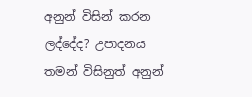අනුන් විසින් කරන ලද්දේද? උපාදනය තමන් විසිනුත් අනුන්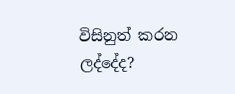විසිනුත් කරන ලද්දේද?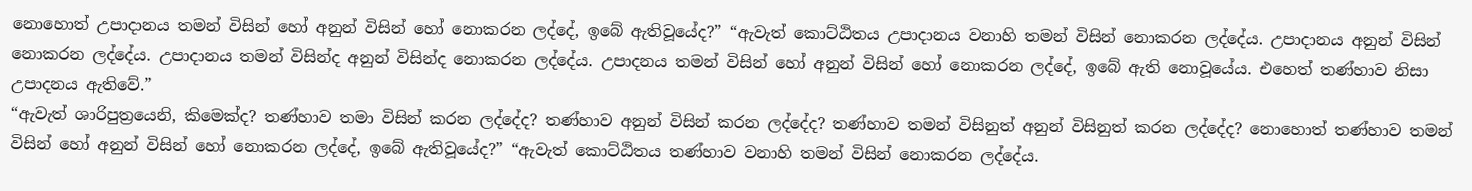නොහොත් උපාදානය තමන් විසින් හෝ අනුන් විසින් හෝ නොකරන ලද්දේ, ඉබේ ඇතිවූයේද?” “ඇවැත් කොට්ඨිතය උපාදානය වනාහි තමන් විසින් නොකරන ලද්දේය. උපාදානය අනුන් විසින් නොකරන ලද්දේය. උපාදානය තමන් විසින්ද අනුන් විසින්ද නොකරන ලද්දේය. උපාදනය තමන් විසින් හෝ අනුන් විසින් හෝ නොකරන ලද්දේ, ඉබේ ඇති නොවූයේය. එහෙත් තණ්හාව නිසා උපාදනය ඇතිවේ.”
“ඇවැත් ශාරිපුත්‍රයෙනි, කිමෙක්ද? තණ්හාව තමා විසින් කරන ලද්දේද? තණ්හාව අනුන් විසින් කරන ලද්දේද? තණ්හාව තමන් විසිනුත් අනුන් විසිනුත් කරන ලද්දේද? නොහොත් තණ්හාව තමන් විසින් හෝ අනුන් විසින් හෝ නොකරන ලද්දේ, ඉබේ ඇතිවූයේද?” “ඇවැත් කොට්ඨිතය තණ්හාව වනාහි තමන් විසින් නොකරන ලද්දේය.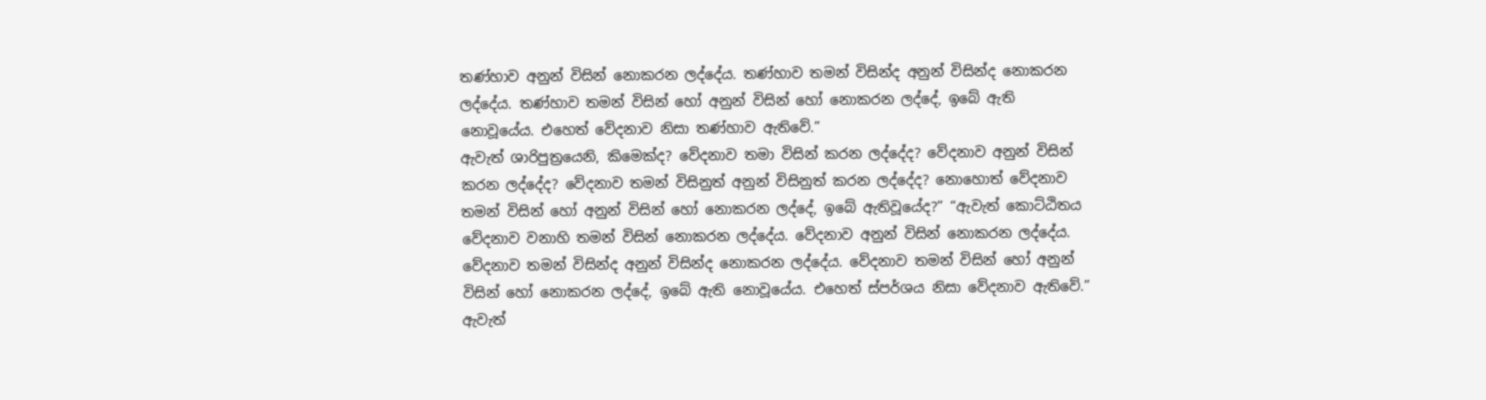තණ්හාව අනුන් විසින් නොකරන ලද්දේය. තණ්හාව තමන් විසින්ද අනුන් විසින්ද නොකරන ලද්දේය. තණ්හාව තමන් විසින් හෝ අනුන් විසින් හෝ නොකරන ලද්දේ, ඉබේ ඇති නොවූයේය. එහෙත් වේදනාව නිසා තණ්හාව ඇතිවේ.”
ඇවැත් ශාරිපුත්‍රයෙනි, කිමෙක්ද? වේදනාව තමා විසින් කරන ලද්දේද? වේදනාව අනුන් විසින් කරන ලද්දේද? වේදනාව තමන් විසිනුත් අනුන් විසිනුත් කරන ලද්දේද? නොහොත් වේදනාව තමන් විසින් හෝ අනුන් විසින් හෝ නොකරන ලද්දේ, ඉබේ ඇතිවූයේද?” “ඇවැත් කොට්ඨිතය වේදනාව වනාහි තමන් විසින් නොකරන ලද්දේය. වේදනාව අනුන් විසින් නොකරන ලද්දේය. වේදනාව තමන් විසින්ද අනුන් විසින්ද නොකරන ලද්දේය. වේදනාව තමන් විසින් හෝ අනුන් විසින් හෝ නොකරන ලද්දේ, ඉබේ ඇති නොවූයේය. එහෙත් ස්පර්ශය නිසා වේදනාව ඇතිවේ.”
ඇවැත්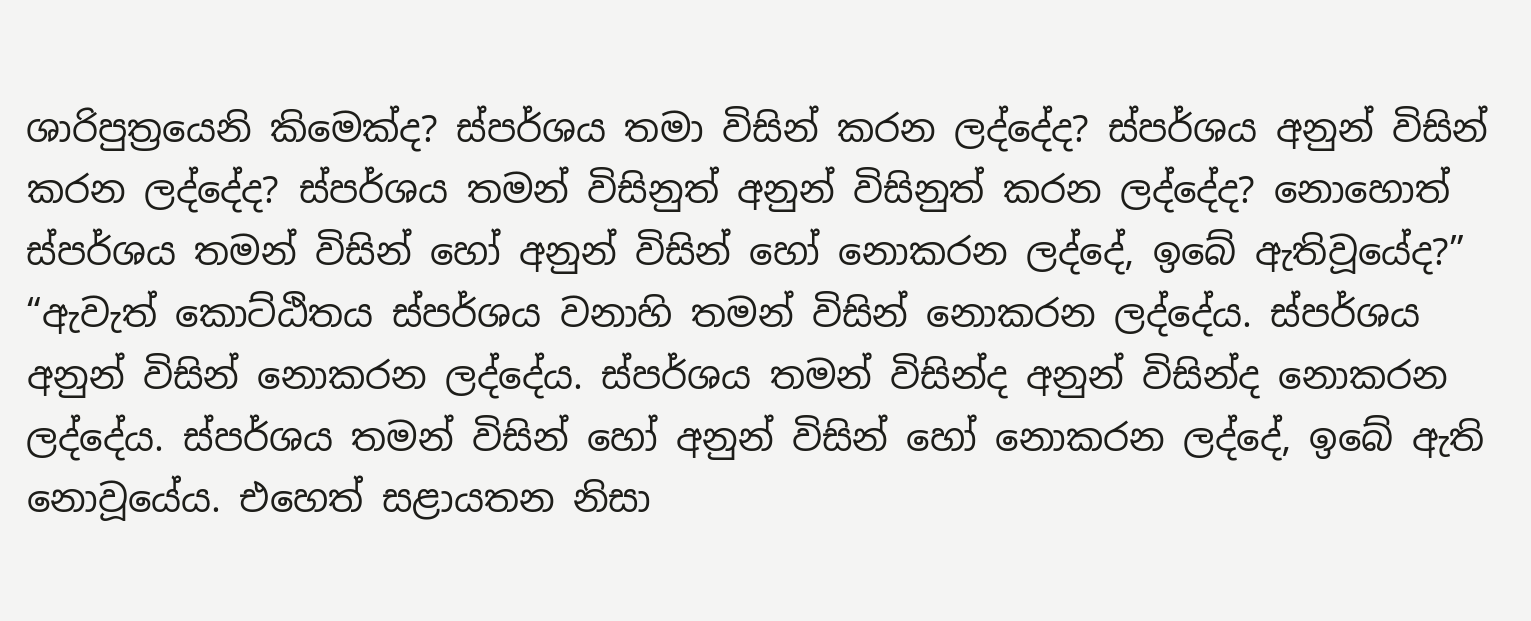ශාරිපුත්‍රයෙනි කිමෙක්ද? ස්පර්ශය තමා විසින් කරන ලද්දේද? ස්පර්ශය අනුන් විසින් කරන ලද්දේද? ස්පර්ශය තමන් විසිනුත් අනුන් විසිනුත් කරන ලද්දේද? නොහොත් ස්පර්ශය තමන් විසින් හෝ අනුන් විසින් හෝ නොකරන ලද්දේ, ඉබේ ඇතිවූයේද?” “ඇවැත් කොට්ඨිතය ස්පර්ශය වනාහි තමන් විසින් නොකරන ලද්දේය. ස්පර්ශය අනුන් විසින් නොකරන ලද්දේය. ස්පර්ශය තමන් විසින්ද අනුන් විසින්ද නොකරන ලද්දේය. ස්පර්ශය තමන් විසින් හෝ අනුන් විසින් හෝ නොකරන ලද්දේ, ඉබේ ඇති නොවූයේය. එහෙත් සළායතන නිසා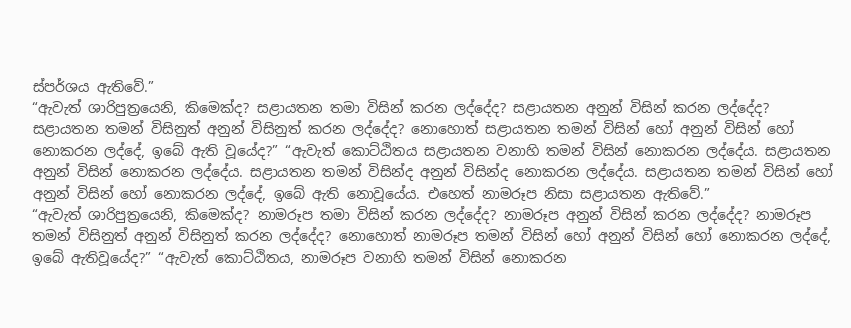ස්පර්ශය ඇතිවේ.”
“ඇවැත් ශාරිපුත්‍රයෙනි, කිමෙක්ද? සළායතන තමා විසින් කරන ලද්දේද? සළායතන අනුන් විසින් කරන ලද්දේද? සළායතන තමන් විසිනුත් අනුන් විසිනුත් කරන ලද්දේද? නොහොත් සළායතන තමන් විසින් හෝ අනුන් විසින් හෝ නොකරන ලද්දේ, ඉබේ ඇති වූයේද?” “ඇවැත් කොට්ඨිතය සළායතන වනාහි තමන් විසින් නොකරන ලද්දේය. සළායතන අනුන් විසින් නොකරන ලද්දේය. සළායතන තමන් විසින්ද අනුන් විසින්ද නොකරන ලද්දේය. සළායතන තමන් විසින් හෝ අනුන් විසින් හෝ නොකරන ලද්දේ, ඉබේ ඇති නොවූයේය. එහෙත් නාමරූප නිසා සළායතන ඇතිවේ.”
“ඇවැත් ශාරිපුත්‍රයෙනි, කිමෙක්ද? නාමරූප තමා විසින් කරන ලද්දේද? නාමරූප අනුන් විසින් කරන ලද්දේද? නාමරූප තමන් විසිනුත් අනුන් විසිනුත් කරන ලද්දේද? නොහොත් නාමරූප තමන් විසින් හෝ අනුන් විසින් හෝ නොකරන ලද්දේ, ඉබේ ඇතිවූයේද?” “ඇවැත් කොට්ඨිතය, නාමරූප වනාහි තමන් විසින් නොකරන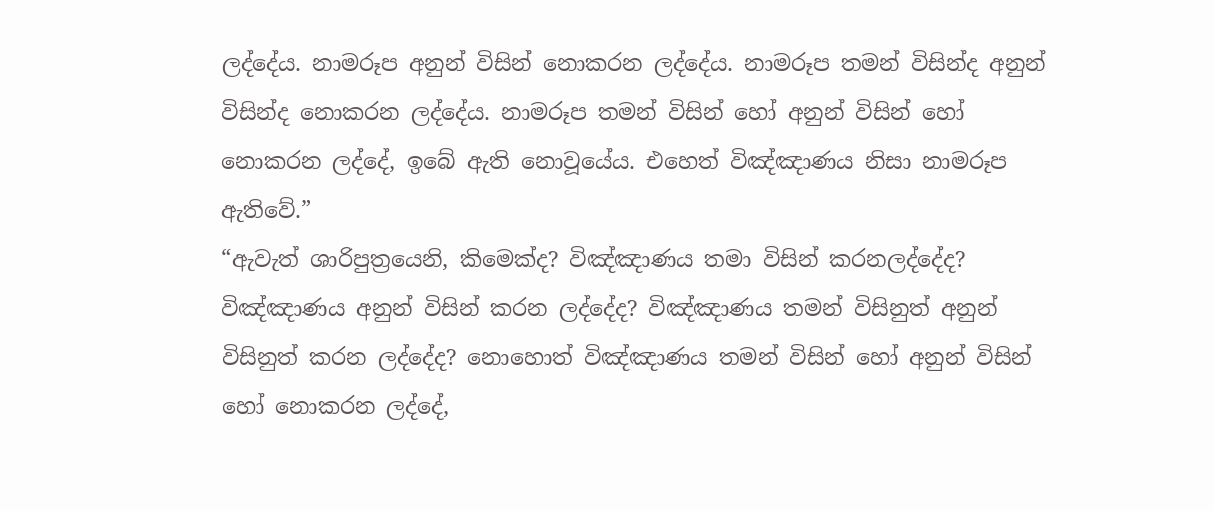ලද්දේය. නාමරූප අනුන් විසින් නොකරන ලද්දේය. නාමරූප තමන් විසින්ද අනුන් විසින්ද නොකරන ලද්දේය. නාමරූප තමන් විසින් හෝ අනුන් විසින් හෝ නොකරන ලද්දේ, ඉබේ ඇති නොවූයේය. එහෙත් විඤ්ඤාණය නිසා නාමරූප ඇතිවේ.”
“ඇවැත් ශාරිපුත්‍රයෙනි, කිමෙක්ද? විඤ්ඤාණය තමා විසින් කරනලද්දේද? විඤ්ඤාණය අනුන් විසින් කරන ලද්දේද? විඤ්ඤාණය තමන් විසිනුත් අනුන් විසිනුත් කරන ලද්දේද? නොහොත් විඤ්ඤාණය තමන් විසින් හෝ අනුන් විසින් හෝ නොකරන ලද්දේ,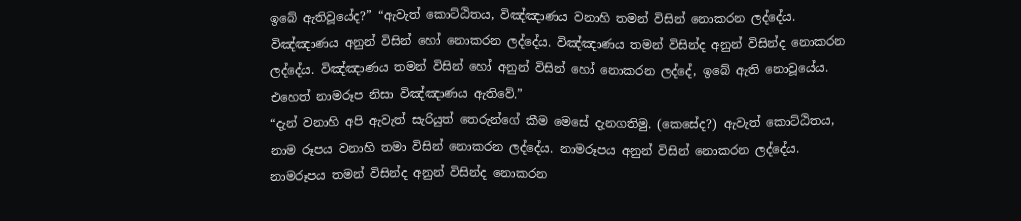ඉබේ ඇතිවූයේද?” “ඇවැත් කොට්ඨිතය, විඤ්ඤාණය වනාහි තමන් විසින් නොකරන ලද්දේය. විඤ්ඤාණය අනුන් විසින් හෝ නොකරන ලද්දේය. විඤ්ඤාණය තමන් විසින්ද අනුන් විසින්ද නොකරන ලද්දේය. විඤ්ඤාණය තමන් විසින් හෝ අනුන් විසින් හෝ නොකරන ලද්දේ, ඉබේ ඇති නොවූයේය. එහෙත් නාමරූප නිසා විඤ්ඤාණය ඇතිවේ.”
“දැන් වනාහි අපි ඇවැත් සැරියුත් තෙරුන්ගේ කීම මෙසේ දැනගතිමු. (කෙසේද?) ඇවැත් කොට්ඨිතය, නාම රූපය වනාහි තමා විසින් නොකරන ලද්දේය. නාමරූපය අනුන් විසින් නොකරන ලද්දේය. නාමරූපය තමන් විසින්ද අනුන් විසින්ද නොකරන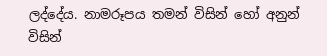ලද්දේය. නාමරූපය තමන් විසින් හෝ අනුන් විසින්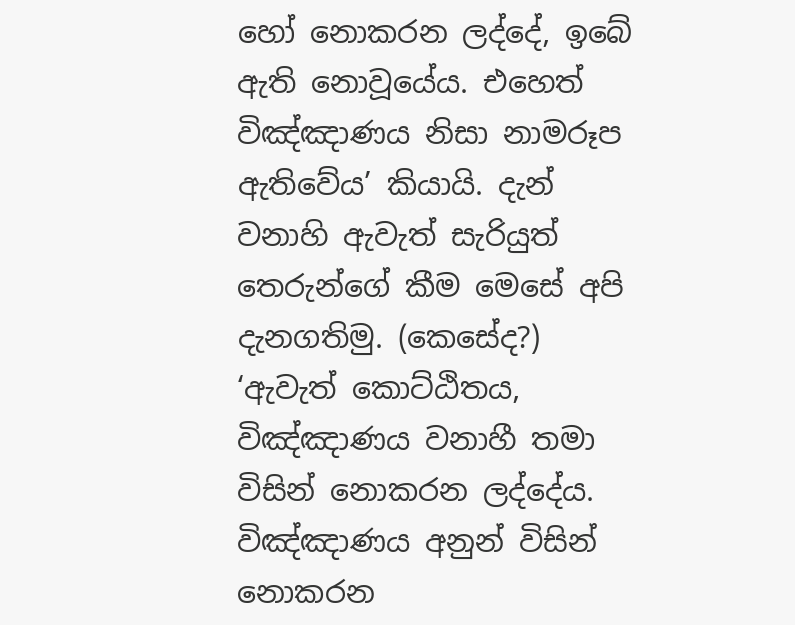හෝ නොකරන ලද්දේ, ඉබේ ඇති නොවූයේය. එහෙත් විඤ්ඤාණය නිසා නාමරූප ඇතිවේය’ කියායි. දැන් වනාහි ඇවැත් සැරියුත් තෙරුන්ගේ කීම මෙසේ අපි දැනගතිමු. (කෙසේද?) ‘ඇවැත් කොට්ඨිතය, විඤ්ඤාණය වනාහී තමා විසින් නොකරන ලද්දේය. විඤ්ඤාණය අනුන් විසින් නොකරන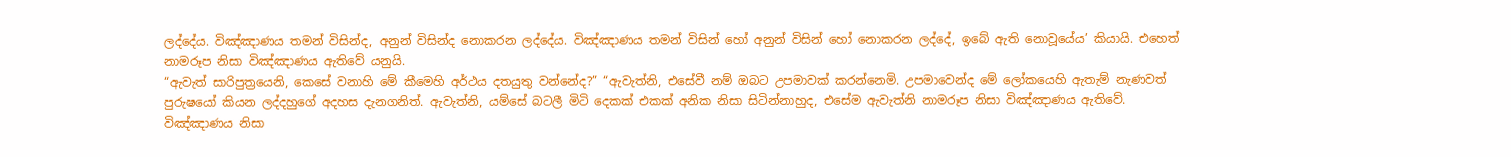ලද්දේය. විඤ්ඤාණය තමන් විසින්ද, අනුන් විසින්ද නොකරන ලද්දේය. විඤ්ඤාණය තමන් විසින් හෝ අනුන් විසින් හෝ නොකරන ලද්දේ, ඉබේ ඇති නොවූයේය’ කියායි. එහෙත් නාමරූප නිසා විඤ්ඤාණය ඇතිවේ යනුයි.
“ඇවැත් සාරිපුත්‍රයෙනි, කෙසේ වනාහි මේ කීමෙහි අර්ථය දතයුතු වන්නේද?” “ඇවැත්නි, එසේවී නම් ඔබට උපමාවක් කරන්නෙමි. උපමාවෙන්ද මේ ලෝකයෙහි ඇතැම් නැණවත් පුරුෂයෝ කියන ලද්දහුගේ අදහස දැනගනිත්. ඇවැත්නි, යම්සේ බටලී මිටි දෙකක් එකක් අනික නිසා සිටින්නාහුද, එසේම ඇවැත්නි නාමරූප නිසා විඤ්ඤාණය ඇතිවේ. විඤ්ඤාණය නිසා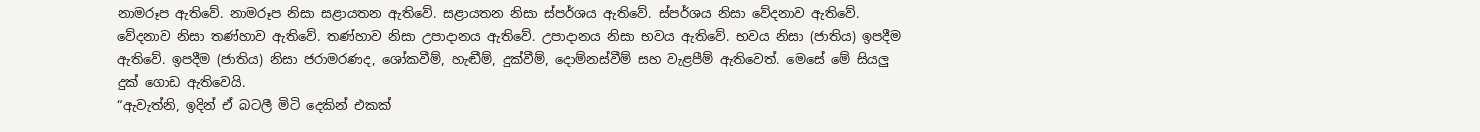නාමරූප ඇතිවේ. නාමරූප නිසා සළායතන ඇතිවේ. සළායතන නිසා ස්පර්ශය ඇතිවේ. ස්පර්ශය නිසා වේදනාව ඇතිවේ. වේදනාව නිසා තණ්හාව ඇතිවේ. තණ්හාව නිසා උපාදානය ඇතිවේ. උපාදානය නිසා භවය ඇතිවේ. භවය නිසා (ජාතිය) ඉපදීම ඇතිවේ. ඉපදීම (ජාතිය) නිසා ජරාමරණද, ශෝකවීම්, හැඬීම්, දුක්වීම්, දොම්නස්වීම් සහ වැළපීම් ඇතිවෙත්. මෙසේ මේ සියලු දුක් ගොඩ ඇතිවෙයි.
“ඇවැත්නි, ඉදින් ඒ බටලී මිටි දෙකින් එකක්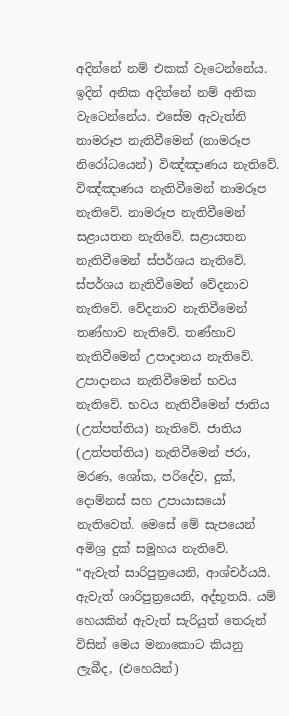අදින්නේ නම් එකක් වැටෙන්නේය. ඉදින් අනික අදින්නේ නම් අනික වැටෙන්නේය. එසේම ඇවැත්නි නාමරූප නැතිවීමෙන් (නාමරූප නිරෝධයෙන්) විඤ්ඤාණය නැතිවේ. විඤ්ඤාණය නැතිවීමෙන් නාමරූප නැතිවේ. නාමරූප නැතිවීමෙන් සළායතන නැතිවේ. සළායතන නැතිවීමෙන් ස්පර්ශය නැතිවේ. ස්පර්ශය නැතිවීමෙන් වේදනාව නැතිවේ. වේදනාව නැතිවීමෙන් තණ්හාව නැතිවේ. තණ්හාව නැතිවීමෙන් උපාදානය නැතිවේ. උපාදානය නැතිවීමෙන් භවය නැතිවේ. භවය නැතිවීමෙන් ජාතිය (උත්පත්තිය) නැතිවේ. ජාතිය (උත්පත්තිය) නැතිවීමෙන් ජරා, මරණ, ශෝක, පරිදේව, දුක්, දොම්නස් සහ උපායාසයෝ නැතිවෙත්. මෙසේ මේ සැපයෙන් අමිශ්‍ර දුක් සමූහය නැතිවේ.
“ඇවැත් සාරිපුත්‍රයෙනි, ආශ්චර්යයි. ඇවැත් ශාරිපුත්‍රයෙනි, අද්භූතයි. යම් හෙයකින් ඇවැත් සැරියුත් තෙරුන් විසින් මෙය මනාකොට කියනු ලැබීද, (එහෙයින්)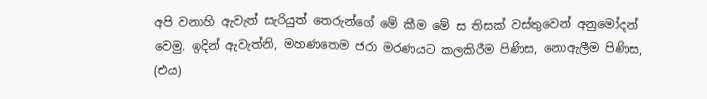අපි වනාහි ඇවැත් සැරියුත් තෙරුන්ගේ මේ කීම මේ ස තිසක් වස්තුවෙන් අනුමෝදන් වෙමු. ඉදින් ඇවැත්නි, මහණතෙම ජරා මරණයට කලකිරීම පිණිස, නොඇලීම පිණිස, (එය)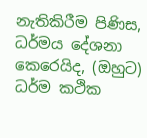නැතිකිරීම පිණිස, ධර්මය දේශනා කෙරෙයිද, (ඔහුට) ධර්ම කථික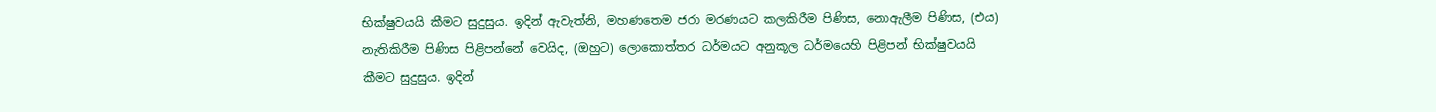භික්ෂුවයයි කීමට සුදුසුය. ඉදින් ඇවැත්නි, මහණතෙම ජරා මරණයට කලකිරීම පිණිස, නොඇලීම පිණිස, (එය) නැතිකිරීම පිණිස පිළිපන්නේ වෙයිද, (ඔහුට) ලොකොත්තර ධර්මයට අනුකූල ධර්මයෙහි පිළිපන් භික්ෂුවයයි කීමට සුදුසුය. ඉදින්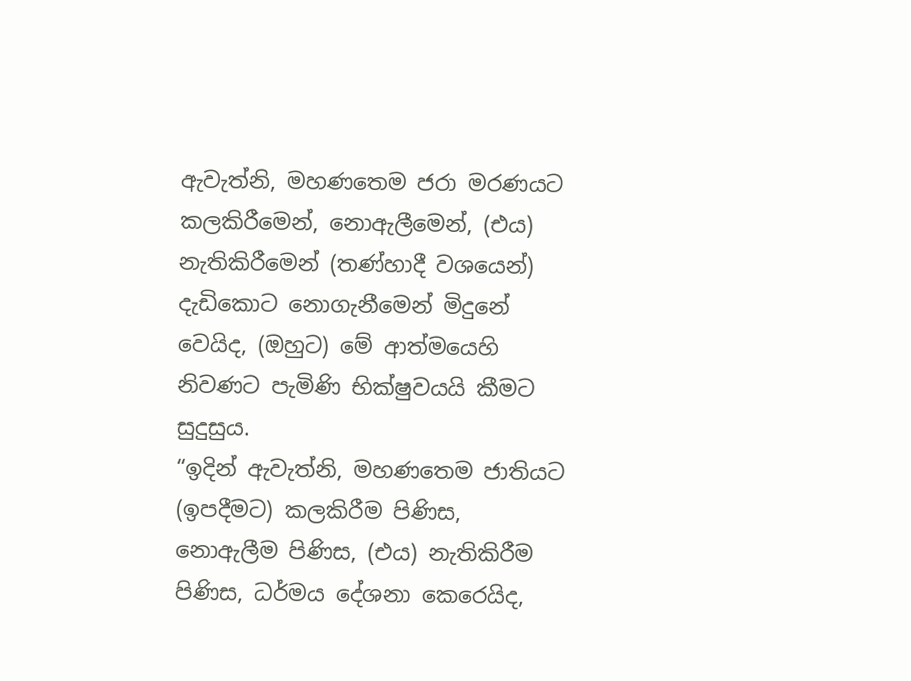ඇවැත්නි, මහණතෙම ජරා මරණයට කලකිරීමෙන්, නොඇලීමෙන්, (එය) නැතිකිරීමෙන් (තණ්හාදී වශයෙන්) දැඩිකොට නොගැනීමෙන් මිදුනේ වෙයිද, (ඔහුට) මේ ආත්මයෙහි නිවණට පැමිණි භික්ෂුවයයි කීමට සුදුසුය.
“ඉදින් ඇවැත්නි, මහණතෙම ජාතියට (ඉපදීමට) කලකිරීම පිණිස, නොඇලීම පිණිස, (එය) නැතිකිරීම පිණිස, ධර්මය දේශනා කෙරෙයිද,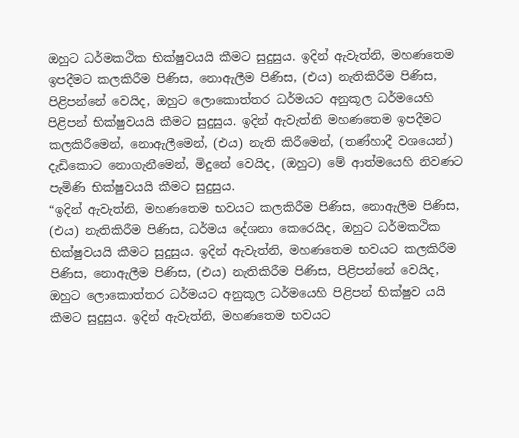ඔහුට ධර්මකථික භික්ෂුවයයි කීමට සුදුසුය. ඉදින් ඇවැත්නි, මහණතෙම ඉපදීමට කලකිරීම පිණිස, නොඇලීම පිණිස, (එය) නැතිකිරීම පිණිස, පිළිපන්නේ වෙයිද, ඔහුට ලොකොත්තර ධර්මයට අනුකූල ධර්මයෙහි පිළිපන් භික්ෂුවයයි කීමට සුදුසුය. ඉදින් ඇවැත්නි මහණතෙම ඉපදීමට කලකිරීමෙන්, නොඇලීමෙන්, (එය) නැති කිරීමෙන්, (තණ්හාදී වශයෙන්) දැඩිකොට නොගැනීමෙන්, මිදුනේ වෙයිද, (ඔහුට) මේ ආත්මයෙහි නිවණට පැමිණි භික්ෂුවයයි කීමට සුදුසුය.
“ඉදින් ඇවැත්නි, මහණතෙම භවයට කලකිරීම පිණිස, නොඇලීම පිණිස, (එය) නැතිකිරීම පිණිස, ධර්මය දේශනා කෙරෙයිද, ඔහුට ධර්මකථික භික්ෂුවයයි කීමට සුදුසුය. ඉදින් ඇවැත්නි, මහණතෙම භවයට කලකිරීම පිණිස, නොඇලීම පිණිස, (එය) නැතිකිරීම පිණිස, පිළිපන්නේ වෙයිද, ඔහුට ලොකොත්තර ධර්මයට අනුකූල ධර්මයෙහි පිළිපන් භික්ෂුව යයි කීමට සුදුසුය. ඉදින් ඇවැත්නි, මහණතෙම භවයට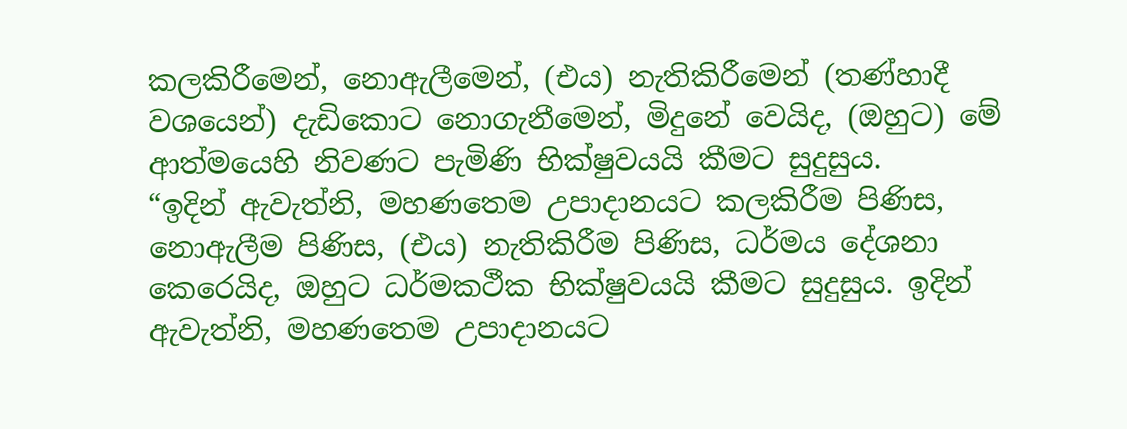කලකිරීමෙන්, නොඇලීමෙන්, (එය) නැතිකිරීමෙන් (තණ්හාදී වශයෙන්) දැඩිකොට නොගැනීමෙන්, මිදුනේ වෙයිද, (ඔහුට) මේ ආත්මයෙහි නිවණට පැමිණි භික්ෂුවයයි කීමට සුදුසුය.
“ඉදින් ඇවැත්නි, මහණතෙම උපාදානයට කලකිරීම පිණිස, නොඇලීම පිණිස, (එය) නැතිකිරීම පිණිස, ධර්මය දේශනා කෙරෙයිද, ඔහුට ධර්මකථීක භික්ෂුවයයි කීමට සුදුසුය. ඉදින් ඇවැත්නි, මහණතෙම උපාදානයට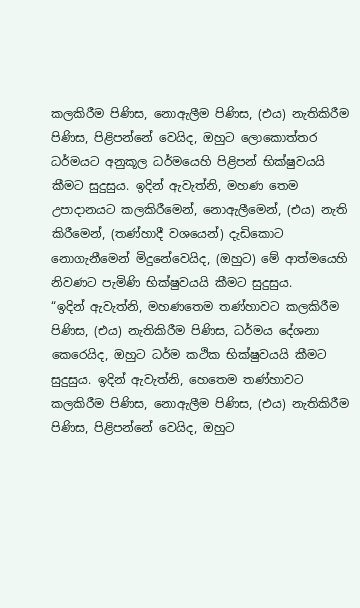කලකිරීම පිණිස, නොඇලීම පිණිස, (එය) නැතිකිරීම පිණිස, පිළිපන්නේ වෙයිද, ඔහුට ලොකොත්තර ධර්මයට අනුකූල ධර්මයෙහි පිළිපන් භික්ෂුවයයි කීමට සුදුසුය. ඉදින් ඇවැත්නි, මහණ තෙම උපාදානයට කලකිරීමෙන්, නොඇලීමෙන්, (එය) නැති කිරීමෙන්, (තණ්හාදී වශයෙන්) දැඩිකොට නොගැනීමෙන් මිදුනේවෙයිද, (ඔහුට) මේ ආත්මයෙහි නිවණට පැමිණි භික්ෂුවයයි කීමට සුදුසුය.
“ඉදින් ඇවැත්නි, මහණතෙම තණ්හාවට කලකිරීම පිණිස, (එය) නැතිකිරීම පිණිස, ධර්මය දේශනා කෙරෙයිද, ඔහුට ධර්ම කථික භික්ෂුවයයි කීමට සුදුසුය. ඉදින් ඇවැත්නි, හෙතෙම තණ්හාවට කලකිරීම පිණිස, නොඇලීම පිණිස, (එය) නැතිකිරීම පිණිස, පිළිපන්නේ වෙයිද, ඔහුට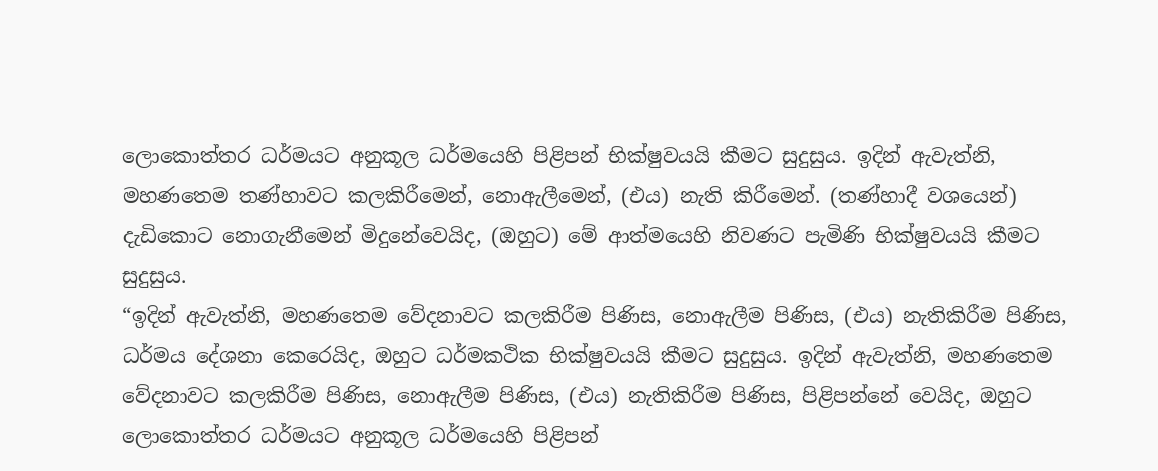ලොකොත්තර ධර්මයට අනුකූල ධර්මයෙහි පිළිපන් භික්ෂුවයයි කීමට සුදුසුය. ඉදින් ඇවැත්නි, මහණතෙම තණ්හාවට කලකිරීමෙන්, නොඇලීමෙන්, (එය) නැති කිරීමෙන්. (තණ්හාදී වශයෙන්) දැඩිකොට නොගැනීමෙන් මිදුනේවෙයිද, (ඔහුට) මේ ආත්මයෙහි නිවණට පැමිණි භික්ෂුවයයි කීමට සුදුසුය.
“ඉදින් ඇවැත්නි, මහණතෙම වේදනාවට කලකිරීම පිණිස, නොඇලීම පිණිස, (එය) නැතිකිරීම පිණිස, ධර්මය දේශනා කෙරෙයිද, ඔහුට ධර්මකථික භික්ෂුවයයි කීමට සුදුසුය. ඉදින් ඇවැත්නි, මහණතෙම වේදනාවට කලකිරීම පිණිස, නොඇලීම පිණිස, (එය) නැතිකිරීම පිණිස, පිළිපන්නේ වෙයිද, ඔහුට ලොකොත්තර ධර්මයට අනුකූල ධර්මයෙහි පිළිපන්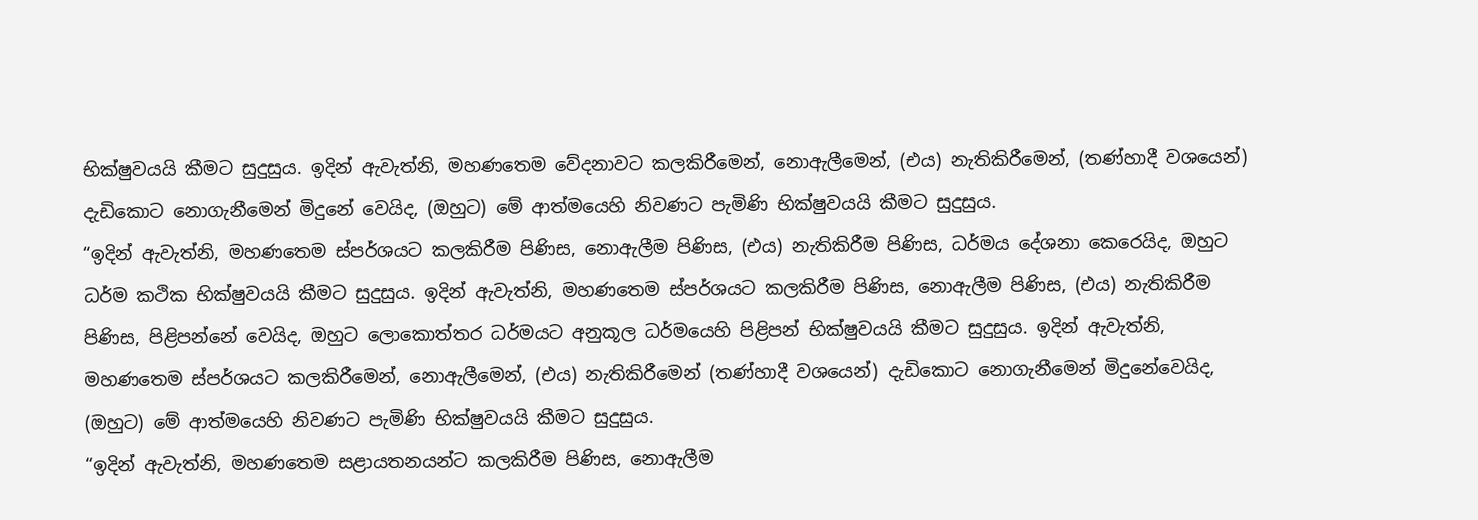භික්ෂුවයයි කීමට සුදුසුය. ඉදින් ඇවැත්නි, මහණතෙම වේදනාවට කලකිරීමෙන්, නොඇලීමෙන්, (එය) නැතිකිරීමෙන්, (තණ්හාදී වශයෙන්) දැඩිකොට නොගැනීමෙන් මිදුනේ වෙයිද, (ඔහුට) මේ ආත්මයෙහි නිවණට පැමිණි භික්ෂුවයයි කීමට සුදුසුය.
“ඉදින් ඇවැත්නි, මහණතෙම ස්පර්ශයට කලකිරීම පිණිස, නොඇලීම පිණිස, (එය) නැතිකිරීම පිණිස, ධර්මය දේශනා කෙරෙයිද, ඔහුට ධර්ම කථික භික්ෂුවයයි කීමට සුදුසුය. ඉදින් ඇවැත්නි, මහණතෙම ස්පර්ශයට කලකිරීම පිණිස, නොඇලීම පිණිස, (එය) නැතිකිරීම පිණිස, පිළිපන්නේ වෙයිද, ඔහුට ලොකොත්තර ධර්මයට අනුකූල ධර්මයෙහි පිළිපන් භික්ෂුවයයි කීමට සුදුසුය. ඉදින් ඇවැත්නි, මහණතෙම ස්පර්ශයට කලකිරීමෙන්, නොඇලීමෙන්, (එය) නැතිකිරීමෙන් (තණ්හාදී වශයෙන්) දැඩිකොට නොගැනීමෙන් මිදුනේවෙයිද, (ඔහුට) මේ ආත්මයෙහි නිවණට පැමිණි භික්ෂුවයයි කීමට සුදුසුය.
“ඉදින් ඇවැත්නි, මහණතෙම සළායතනයන්ට කලකිරීම පිණිස, නොඇලීම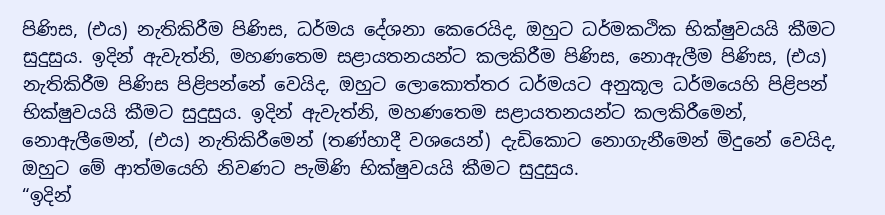පිණිස, (එය) නැතිකිරීම පිණිස, ධර්මය දේශනා කෙරෙයිද, ඔහුට ධර්මකථික භික්ෂුවයයි කීමට සුදුසුය. ඉදින් ඇවැත්නි, මහණතෙම සළායතනයන්ට කලකිරීම පිණිස, නොඇලීම පිණිස, (එය) නැතිකිරීම පිණිස පිළිපන්නේ වෙයිද, ඔහුට ලොකොත්තර ධර්මයට අනුකූල ධර්මයෙහි පිළිපන් භික්ෂුවයයි කීමට සුදුසුය. ඉදින් ඇවැත්නි, මහණතෙම සළායතනයන්ට කලකිරීමෙන්, නොඇලීමෙන්, (එය) නැතිකිරීමෙන් (තණ්හාදී වශයෙන්) දැඩිකොට නොගැනීමෙන් මිදුනේ වෙයිද, ඔහුට මේ ආත්මයෙහි නිවණට පැමිණි භික්ෂුවයයි කීමට සුදුසුය.
“ඉදින්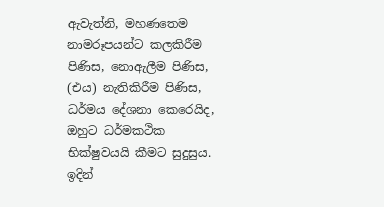ඇවැත්නි, මහණතෙම නාමරූපයන්ට කලකිරීම පිණිස, නොඇලීම පිණිස, (එය) නැතිකිරීම පිණිස, ධර්මය දේශනා කෙරෙයිද, ඔහුට ධර්මකථික භික්ෂුවයයි කීමට සුදුසුය. ඉදින්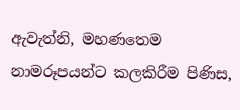ඇවැත්නි, මහණතෙම නාමරූපයන්ට කලකිරීම පිණිස,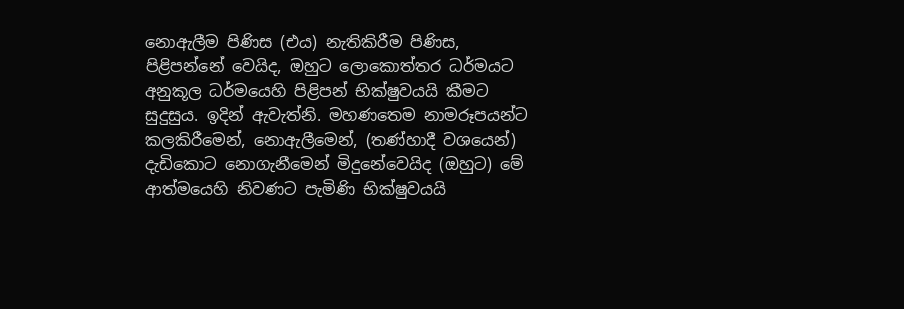නොඇලීම පිණිස (එය) නැතිකිරීම පිණිස, පිළිපන්නේ වෙයිද, ඔහුට ලොකොත්තර ධර්මයට අනුකූල ධර්මයෙහි පිළිපන් භික්ෂුවයයි කීමට සුදුසුය. ඉදින් ඇවැත්නි. මහණතෙම නාමරූපයන්ට කලකිරීමෙන්, නොඇලීමෙන්, (තණ්හාදී වශයෙන්) දැඩිකොට නොගැනීමෙන් මිදුනේවෙයිද (ඔහුට) මේ ආත්මයෙහි නිවණට පැමිණි භික්ෂුවයයි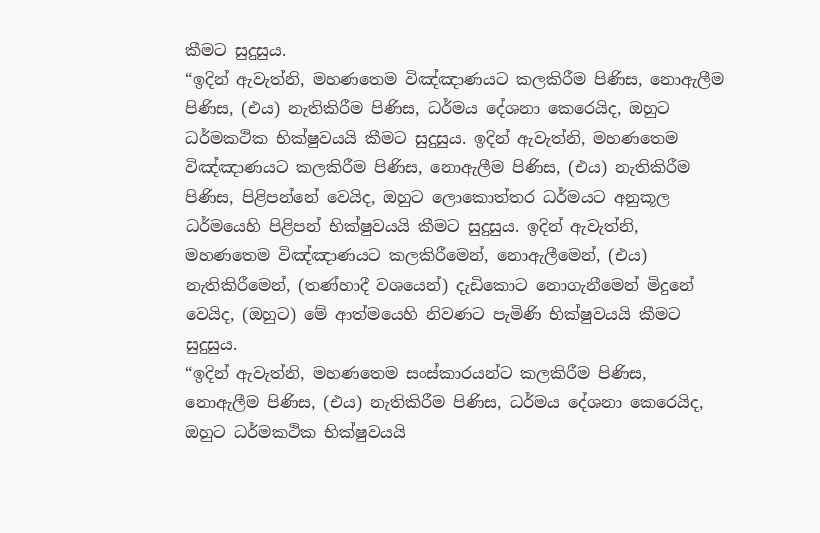කීමට සුදුසුය.
“ඉදින් ඇවැත්නි, මහණතෙම විඤ්ඤාණයට කලකිරීම පිණිස, නොඇලීම පිණිස, (එය) නැතිකිරීම පිණිස, ධර්මය දේශනා කෙරෙයිද, ඔහුට ධර්මකථික භික්ෂුවයයි කීමට සුදුසුය. ඉදින් ඇවැත්නි, මහණතෙම විඤ්ඤාණයට කලකිරීම පිණිස, නොඇලීම පිණිස, (එය) නැතිකිරීම පිණිස, පිළිපන්නේ වෙයිද, ඔහුට ලොකොත්තර ධර්මයට අනුකූල ධර්මයෙහි පිළිපන් භික්ෂුවයයි කීමට සුදුසුය. ඉදින් ඇවැත්නි, මහණතෙම විඤ්ඤාණයට කලකිරීමෙන්, නොඇලීමෙන්, (එය) නැතිකිරීමෙන්, (තණ්හාදී වශයෙන්) දැඩිකොට නොගැනීමෙන් මිදුනේ වෙයිද, (ඔහුට) මේ ආත්මයෙහි නිවණට පැමිණි භික්ෂුවයයි කීමට සුදුසුය.
“ඉදින් ඇවැත්නි, මහණතෙම සංස්කාරයන්ට කලකිරීම පිණිස, නොඇලීම පිණිස, (එය) නැතිකිරීම පිණිස, ධර්මය දේශනා කෙරෙයිද, ඔහුට ධර්මකථික භික්ෂුවයයි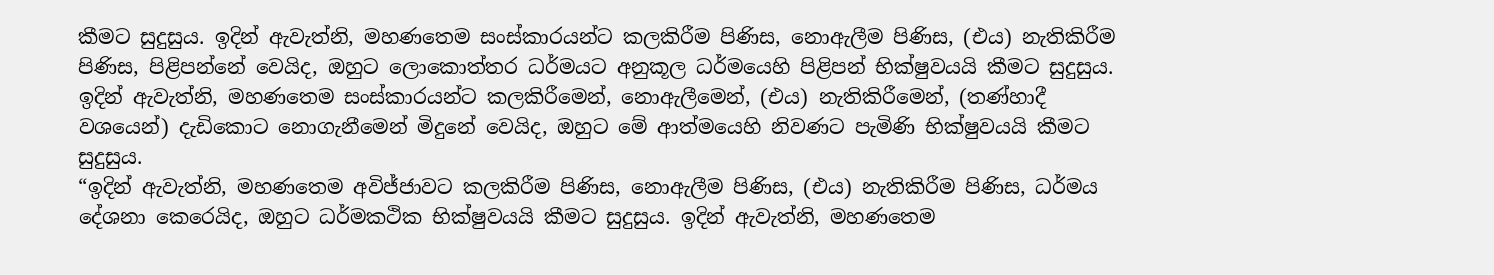කීමට සුදුසුය. ඉදින් ඇවැත්නි, මහණතෙම සංස්කාරයන්ට කලකිරීම පිණිස, නොඇලීම පිණිස, (එය) නැතිකිරීම පිණිස, පිළිපන්නේ වෙයිද, ඔහුට ලොකොත්තර ධර්මයට අනුකූල ධර්මයෙහි පිළිපන් භික්ෂුවයයි කීමට සුදුසුය. ඉදින් ඇවැත්නි, මහණතෙම සංස්කාරයන්ට කලකිරීමෙන්, නොඇලීමෙන්, (එය) නැතිකිරීමෙන්, (තණ්හාදී වශයෙන්) දැඩිකොට නොගැනීමෙන් මිදුනේ වෙයිද, ඔහුට මේ ආත්මයෙහි නිවණට පැමිණි භික්ෂුවයයි කීමට සුදුසුය.
“ඉදින් ඇවැත්නි, මහණතෙම අවිජ්ජාවට කලකිරීම පිණිස, නොඇලීම පිණිස, (එය) නැතිකිරීම පිණිස, ධර්මය දේශනා කෙරෙයිද, ඔහුට ධර්මකථික භික්ෂුවයයි කීමට සුදුසුය. ඉදින් ඇවැත්නි, මහණතෙම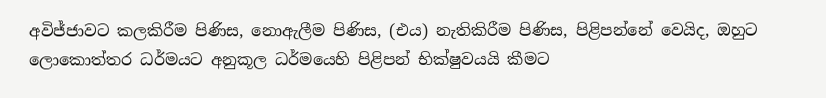අවිජ්ජාවට කලකිරීම පිණිස, නොඇලීම පිණිස, (එය) නැතිකිරීම පිණිස, පිළිපන්නේ වෙයිද, ඔහුට ලොකොත්තර ධර්මයට අනුකූල ධර්මයෙහි පිළිපන් භික්ෂුවයයි කීමට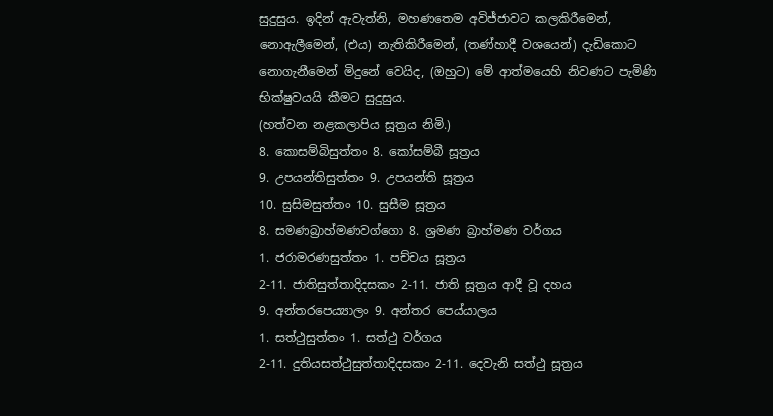සුදුසුය. ඉදින් ඇවැත්නි, මහණතෙම අවිජ්ජාවට කලකිරීමෙන්, නොඇලීමෙන්, (එය) නැතිකිරීමෙන්, (තණ්හාදී වශයෙන්) දැඩිකොට නොගැනීමෙන් මිදුනේ වෙයිද, (ඔහුට) මේ ආත්මයෙහි නිවණට පැමිණි භික්ෂුවයයි කීමට සුදුසුය.
(හත්වන නළකලාපිය සූත්‍රය නිමි.)
8. කොසම්බිසුත්තං 8. කෝසම්බී සූත්‍රය
9. උපයන්තිසුත්තං 9. උපයන්ති සූත්‍රය
10. සුසිමසුත්තං 10. සුසීම සූත්‍රය
8. සමණබ්‍රාහ්මණවග්ගො 8. ශ්‍රමණ බ්‍රාහ්මණ වර්ගය
1. ජරාමරණසුත්තං 1. පච්චය සූත්‍රය
2-11. ජාතිසුත්තාදිදසකං 2-11. ජාති සූත්‍රය ආදී වූ දහය
9. අන්තරපෙය්‍යාලං 9. අන්තර පෙය්යාලය
1. සත්ථුසුත්තං 1. සත්ථු වර්ගය
2-11. දුතියසත්ථුසුත්තාදිදසකං 2-11. දෙවැනි සත්ථු සූත්‍රය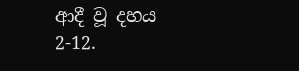ආදී වූ දහය
2-12.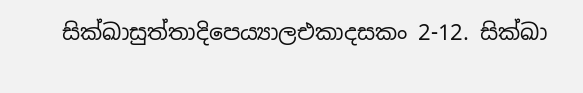සික්ඛාසුත්තාදිපෙය්‍යාලඑකාදසකං 2-12. සික්ඛා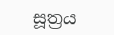සූත්‍රය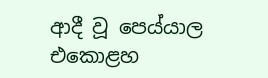ආදී වූ පෙය්යාල එකොළහ